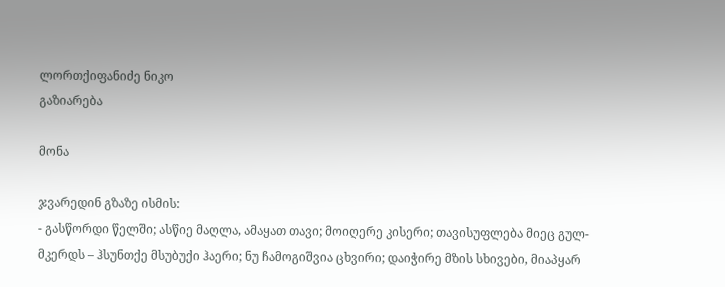ლორთქიფანიძე ნიკო
გაზიარება

მონა

ჯვარედინ გზაზე ისმის:
- გასწორდი წელში; ასწიე მაღლა, ამაყათ თავი; მოიღერე კისერი; თავისუფლება მიეც გულ-მკერდს – ჰსუნთქე მსუბუქი ჰაერი; ნუ ჩამოგიშვია ცხვირი; დაიჭირე მზის სხივები, მიაპყარ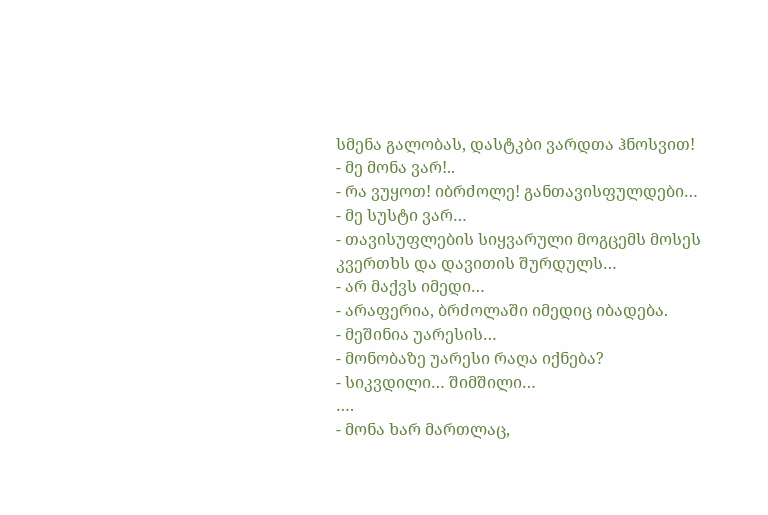სმენა გალობას, დასტკბი ვარდთა ჰნოსვით!
- მე მონა ვარ!..
- რა ვუყოთ! იბრძოლე! განთავისფულდები…
- მე სუსტი ვარ…
- თავისუფლების სიყვარული მოგცემს მოსეს კვერთხს და დავითის შურდულს…
- არ მაქვს იმედი…
- არაფერია, ბრძოლაში იმედიც იბადება.
- მეშინია უარესის…
- მონობაზე უარესი რაღა იქნება?
- სიკვდილი… შიმშილი…
….
- მონა ხარ მართლაც,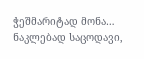ჭეშმარიტად მონა… ნაკლებად საცოდავი,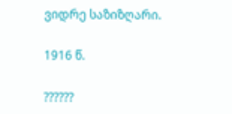ვიდრე საზიზღარი.

1916 წ.

??????